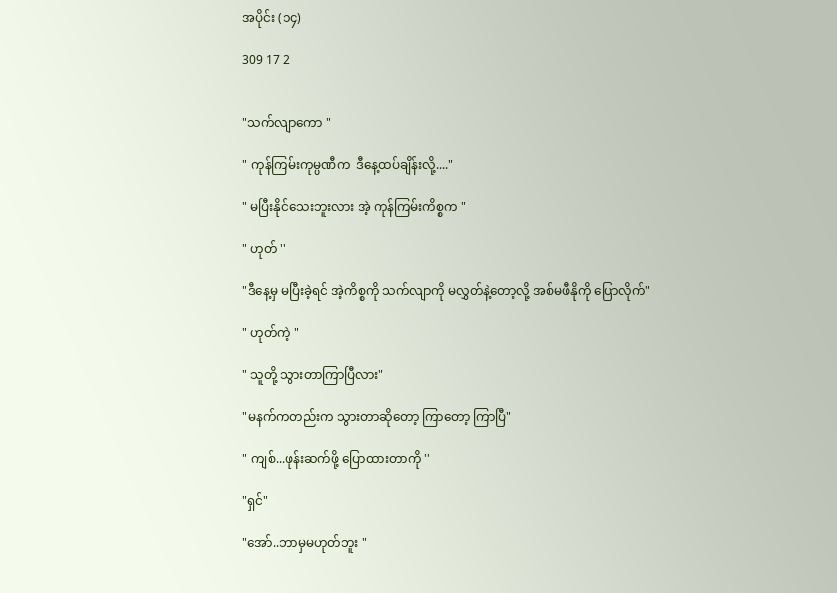အပိုင်း (၁၄)

309 17 2


"သက်လျာကော "

" ကုန်ကြမ်းကုမ္ပဏီက  ဒီနေ့ထပ်ချိန်းလို့...."

" မပြီးနိုင်သေးဘူးလား အဲ့ ကုန်ကြမ်းကိစ္စက "

" ဟုတ် ''

"ဒီနေ့မှ မပြီးခဲ့ရင် အဲ့ကိစ္စကို သက်လျာကို မလွှတ်နဲ့တော့လို့ အစ်မဖီနိုကို ပြောလိုက်"

" ဟုတ်ကဲ့ "

" သူတို့ သွားတာကြာပြီလား"

"မနက်ကတည်းက သွားတာဆိုတော့ ကြာတော့ ကြာပြီ"

" ကျစ်...ဖုန်းဆက်ဖို့ ပြောထားတာကို ''

"ရှင်"

"အော်..ဘာမှမဟုတ်ဘူး "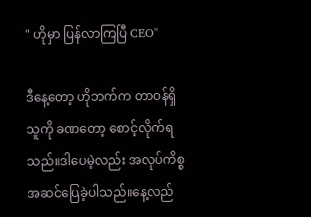" ဟိုမှာ ပြန်လာကြပြီ CEO"

ဒီနေ့တော့ ဟိုဘက်က တာဝန်ရှိသူကို ခဏတော့ စောင့်လိုက်ရသည်။ဒါပေမဲ့လည်း အလုပ်ကိစ္စ အဆင်ပြေခဲ့ပါသည်။နေ့လည်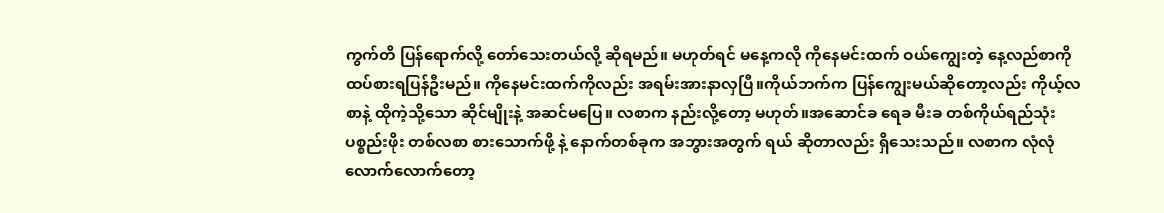ကွက်တိ ပြန်ရောက်လို့ တော်သေးတယ်လို့ ဆိုရမည်။ မဟုတ်ရင် မနေ့ကလို ကိုနေမင်းထက် ဝယ်ကျွေးတဲ့ နေ့လည်စာကို ထပ်စားရပြန်ဦးမည်။ ကိုနေမင်းထက်ကိုလည်း အရမ်းအားနာလှပြီ။ကိုယ်ဘက်က ပြန်ကျွေးမယ်ဆိုတော့လည်း ကိုယ့်လစာနဲ့ ထိုကဲ့သို့သော ဆိုင်မျိုးနဲ့ အဆင်မပြေ။ လစာက နည်းလို့တော့ မဟုတ်။အဆောင်ခ ရေခ မီးခ တစ်ကိုယ်ရည်သုံးပစ္စည်းဖိုး တစ်လစာ စားသောက်ဖို့ နဲ့ နောက်တစ်ခုက အဘွားအတွက် ရယ် ဆိုတာလည်း ရှိသေးသည်။ လစာက လုံလုံလောက်လောက်တော့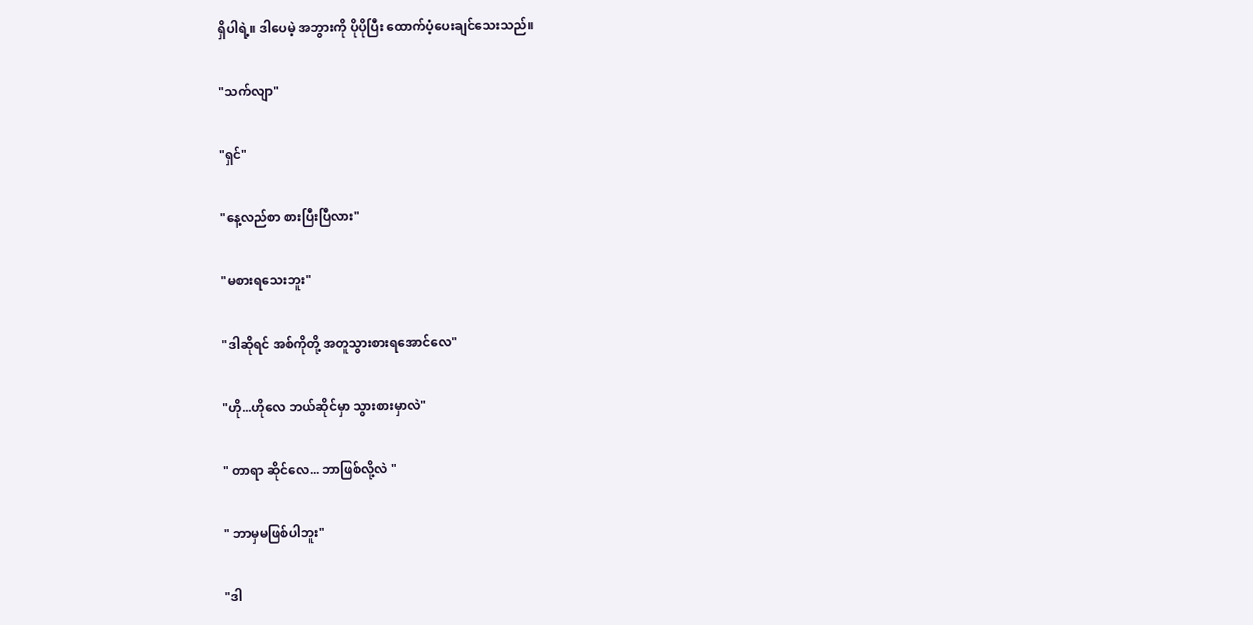ရှိပါရဲ့။ ဒါပေမဲ့ အဘွားကို ပိုပိုပြီး ထောက်ပံ့ပေးချင်သေးသည်။

"သက်လျာ"

"ရှင်"

"နေ့လည်စာ စားပြီးပြီလား"

"မစားရသေးဘူး"

"ဒါဆိုရင် အစ်ကိုတို့ အတူသွားစားရအောင်လေ"

"ဟို...ဟိုလေ ဘယ်ဆိုင်မှာ သွားစားမှာလဲ"

" တာရာ ဆိုင်လေ... ဘာဖြစ်လို့လဲ "

" ဘာမှမဖြစ်ပါဘူး"

"ဒါ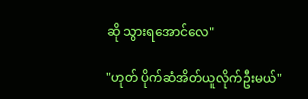ဆို သွားရအောင်လေ"

"ဟုတ် ပိုက်ဆံအိတ်ယူလိုက်ဦးမယ်"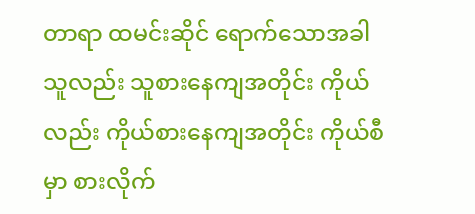တာရာ ထမင်းဆိုင် ရောက်သောအခါ သူလည်း သူစားနေကျအတိုင်း ကိုယ်လည်း ကိုယ်စားနေကျအတိုင်း ကိုယ်စီမှာ စားလိုက်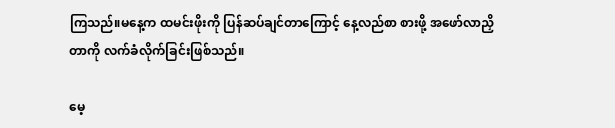ကြသည်။မနေ့က ထမင်းဖိုးကို ပြန်ဆပ်ချင်တာကြောင့် နေ့လည်စာ စားဖို့ အဖော်လာညှိတာကို လက်ခံလိုက်ခြင်းဖြစ်သည်။

မေ့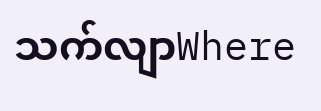သက်လျာWhere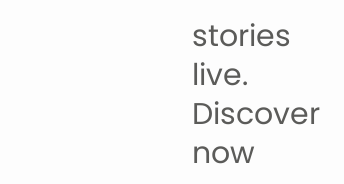stories live. Discover now